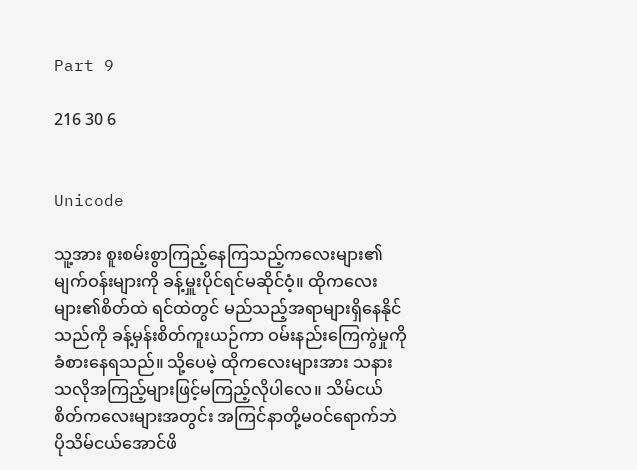Part 9

216 30 6


Unicode

သူ့အား စူးစမ်းစွာကြည့်နေကြသည့်ကလေးများ၏ မျက်ဝန်းများကို ခန့်မှူးပိုင်ရင်မဆိုင်ဝံ့။ ထိုကလေးများ၏စိတ်ထဲ ရင်ထဲတွင် မည်သည့်အရာများရှိနေနိုင်သည်ကို ခန့်မှန်းစိတ်ကူးယဉ်ကာ ဝမ်းနည်းကြေကွဲမှုကိုခံစားနေရသည်။ သို့ပေမဲ့ ထိုကလေးများအား သနားသလိုအကြည့်များဖြင့်မကြည့်လိုပါလေ။ သိမ်ငယ်စိတ်ကလေးများအတွင်း အကြင်နာတို့မဝင်ရောက်ဘဲ ပိုသိမ်ငယ်အောင်ဖိ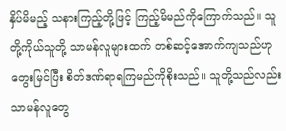နှိပ်မိမည့် သနားကြည့်တို့ဖြင့် ကြည့်မိမည်ကိုကြောက်သည်။ သူတို့ကိုယ်သူတို့ သာမန်လူများထက် တစ်ဆင့်အောက်ကျသည်ဟုတွေးမြင်ပြီး စိတ်ဒဏ်ရာရကြမည်ကိုစိုးသည်။ သူတို့သည်လည်း သာမန်လူတွေ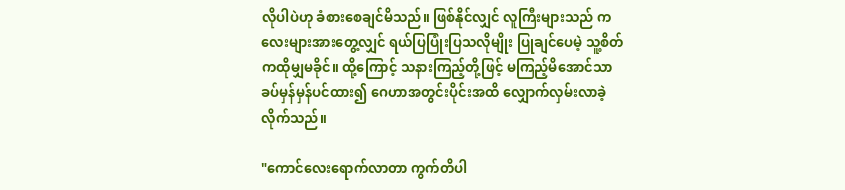လိုပါပဲဟု ခံစားစေချင်မိသည်။ ဖြစ်နိုင်လျှင် လူကြီးများသည် ကလေးများအားတွေ့လျှင် ရယ်ပြပြုံးပြသလိုမျိုး ပြုချင်ပေမဲ့ သူ့စိတ်ကထိုမျှမခိုင်။ ထို့ကြောင့် သနားကြည့်တို့ဖြင့် မကြည့်မိအောင်သာ ခပ်မှန်မှန်ပင်ထား၍ ဂေဟာအတွင်းပိုင်းအထိ လျှောက်လှမ်းလာခဲ့လိုက်သည်။

"ကောင်လေးရောက်လာတာ ကွက်တိပါ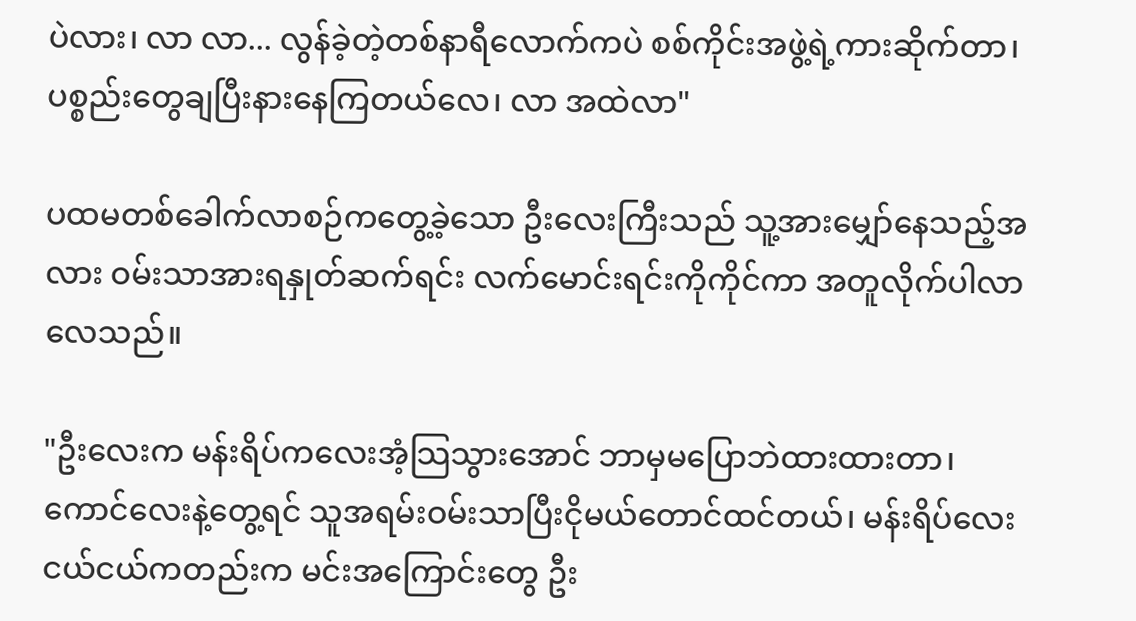ပဲလား၊ လာ လာ... လွန်ခဲ့တဲ့တစ်နာရီလောက်ကပဲ စစ်ကိုင်းအဖွဲ့ရဲ့ကားဆိုက်တာ၊ ပစ္စည်းတွေချပြီးနားနေကြတယ်လေ၊ လာ အထဲလာ"

ပထမတစ်ခေါက်လာစဉ်ကတွေ့ခဲ့သော ဦးလေးကြီးသည် သူ့အားမျှော်နေသည့်အလား ဝမ်းသာအားရနှုတ်ဆက်ရင်း လက်မောင်းရင်းကိုကိုင်ကာ အတူလိုက်ပါလာလေသည်။

"ဦးလေးက မန်းရိပ်ကလေးအံ့သြသွားအောင် ဘာမှမပြောဘဲထားထားတာ၊ ကောင်လေးနဲ့တွေ့ရင် သူအရမ်းဝမ်းသာပြီးငိုမယ်တောင်ထင်တယ်၊ မန်းရိပ်လေးငယ်ငယ်ကတည်းက မင်းအကြောင်းတွေ ဦး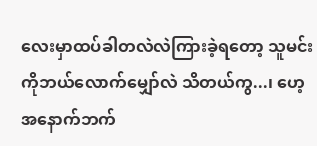လေးမှာထပ်ခါတလဲလဲကြားခဲ့ရတော့ သူမင်းကိုဘယ်လောက်မျှော်လဲ သိတယ်ကွ...၊ ဟေ့ အနောက်ဘက်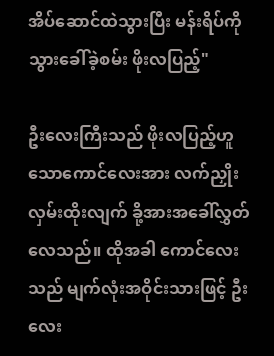အိပ်ဆောင်ထဲသွားပြီး မန်းရိပ်ကိုသွားခေါ်ခဲ့စမ်း ဖိုးလပြည့်"

ဦးလေးကြီးသည် ဖိုးလပြည့်ဟူသောကောင်လေးအား လက်ညှိုးလှမ်းထိုးလျက် ခို့အားအခေါ်လွှတ်လေသည်။ ထိုအခါ ကောင်လေးသည် မျက်လုံးအဝိုင်းသားဖြင့် ဦးလေး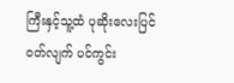ကြီးနှင့်သူ့ထံ ပုဆိုးလေးပြင်ဝတ်လျက် ပင်ကွင်း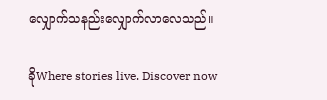လျှောက်သနည်းလျှောက်လာလေသည်။

ခိုWhere stories live. Discover now